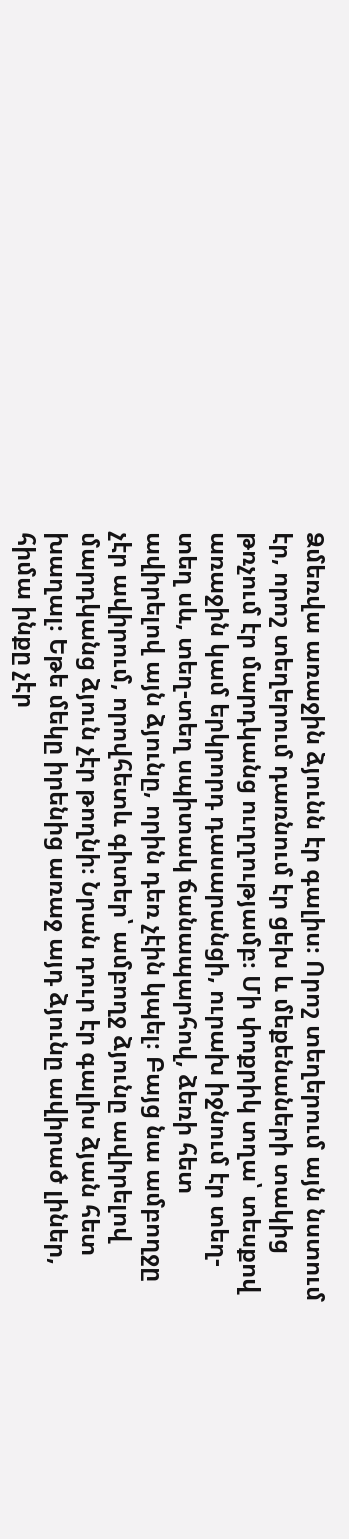Ձմեռվա առաջին ձյունն էր գալիս։ Որոշ տեղերում այն նստում էր, որոշ տեղերում դառնում էր ցեխ և մեքենաների տակից թռչում էր մարդկանց ուղղությամբ։ Մի փոքրիկ տղա՝ տեսքով առաջին կամ երկրորդ դասարանցի, ուրախ իջնում էր տեղ-տեղ սև, տեղ-տեղ սպիտակ ճանապարհով, ձեռի հետ ավիրելով այն ձյունը, որին դեռ չէին կպել։ Բայց նա ամբողջը չէր ավիրում, որովհետև գիտեր՝ ամբողջ ձյունը ավիրելով մարդկանց ձյուն չէր թողնի։ Նրան դուր էր գալիս ձյան հետ խաղալ։ Եթե մեկը իրենից առաջ այդ ձյունը ավիրած լիներ, հիմա ինքը չէր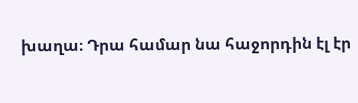խաղա։ Դրա համար նա հաջորդին էլ էր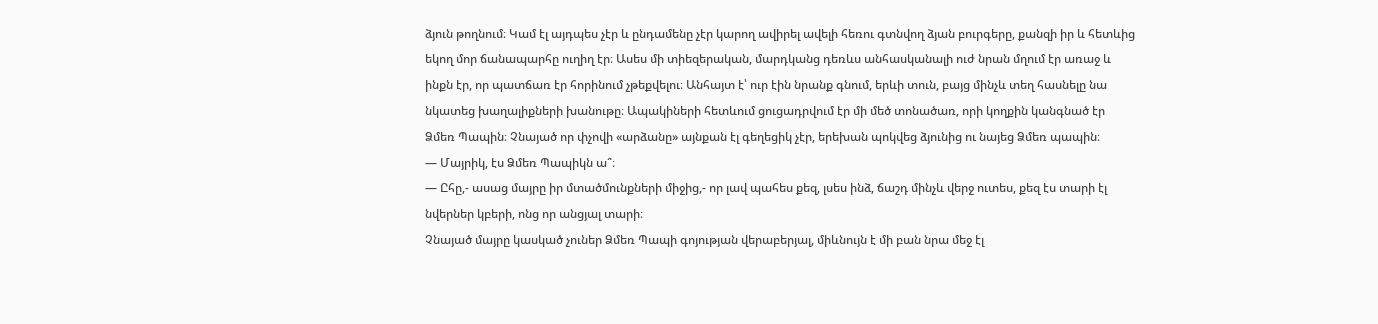ձյուն թողնում։ Կամ էլ այդպես չէր և ընդամենը չէր կարող ավիրել ավելի հեռու գտնվող ձյան բուրգերը, քանզի իր և հետևից եկող մոր ճանապարհը ուղիղ էր։ Ասես մի տիեզերական, մարդկանց դեռևս անհասկանալի ուժ նրան մղում էր առաջ և ինքն էր, որ պատճառ էր հորինում չթեքվելու։ Անհայտ է՝ ուր էին նրանք գնում, երևի տուն, բայց մինչև տեղ հասնելը նա նկատեց խաղալիքների խանութը։ Ապակիների հետևում ցուցադրվում էր մի մեծ տոնածառ, որի կողքին կանգնած էր Ձմեռ Պապին։ Չնայած որ փչովի «արձանը» այնքան էլ գեղեցիկ չէր, երեխան պոկվեց ձյունից ու նայեց Ձմեռ պապին։
— Մայրիկ, էս Ձմեռ Պապիկն ա՞։
— Ըհը,- ասաց մայրը իր մտածմունքների միջից,- որ լավ պահես քեզ, լսես ինձ, ճաշդ մինչև վերջ ուտես, քեզ էս տարի էլ նվերներ կբերի, ոնց որ անցյալ տարի։
Չնայած մայրը կասկած չուներ Ձմեռ Պապի գոյության վերաբերյալ, միևնույն է մի բան նրա մեջ էլ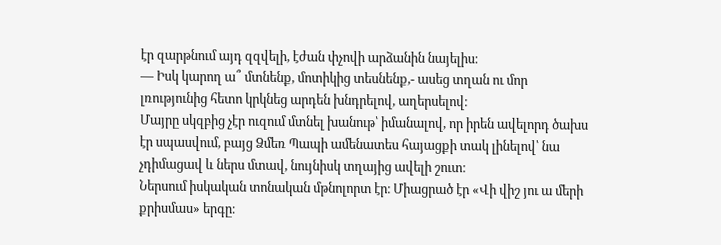էր զարթնում այդ զզվելի, էժան փչովի արձանին նայելիս։
— Իսկ կարող ա՞ մտնենք, մոտիկից տեսնենք,- ասեց տղան ու մոր լռությունից հետո կրկնեց արդեն խնդրելով, աղերսելով։
Մայրը սկզբից չէր ուզում մտնել խանութ՝ իմանալով, որ իրեն ավելորդ ծախս էր սպասվում, բայց Ձմեռ Պապի ամենատես հայացքի տակ լինելով՝ նա չդիմացավ և ներս մտավ, նույնիսկ տղայից ավելի շուտ։
Ներսում իսկական տոնական մթնոլորտ էր։ Միացրած էր «Վի վիշ յու ա մերի քրիսմաս» երգը։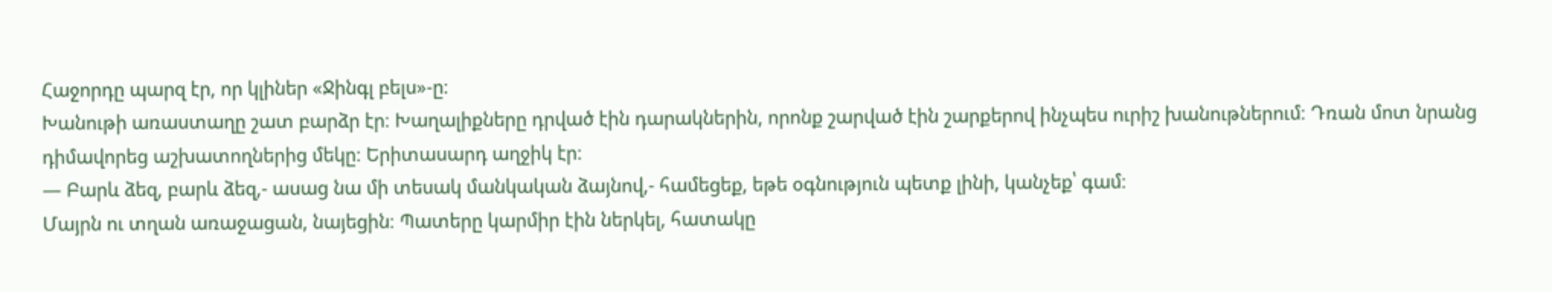Հաջորդը պարզ էր, որ կլիներ «Ջինգլ բելս»-ը։
Խանութի առաստաղը շատ բարձր էր։ Խաղալիքները դրված էին դարակներին, որոնք շարված էին շարքերով ինչպես ուրիշ խանութներում։ Դռան մոտ նրանց դիմավորեց աշխատողներից մեկը։ Երիտասարդ աղջիկ էր։
— Բարև ձեզ, բարև ձեզ,- ասաց նա մի տեսակ մանկական ձայնով,- համեցեք, եթե օգնություն պետք լինի, կանչեք՝ գամ։
Մայրն ու տղան առաջացան, նայեցին։ Պատերը կարմիր էին ներկել, հատակը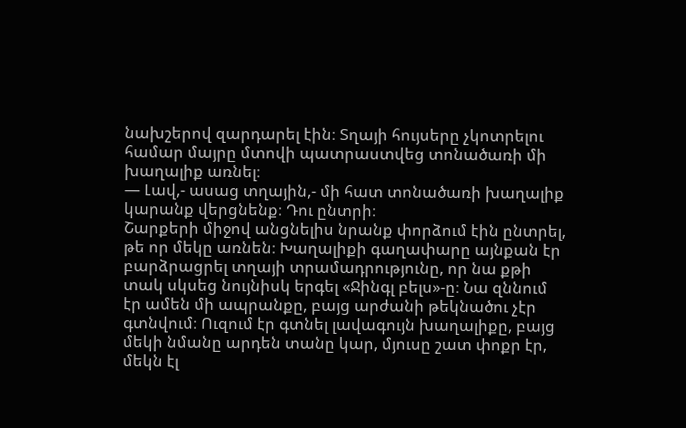նախշերով զարդարել էին։ Տղայի հույսերը չկոտրելու համար մայրը մտովի պատրաստվեց տոնածառի մի խաղալիք առնել։
— Լավ,- ասաց տղային,- մի հատ տոնածառի խաղալիք կարանք վերցնենք։ Դու ընտրի։
Շարքերի միջով անցնելիս նրանք փորձում էին ընտրել, թե որ մեկը առնեն։ Խաղալիքի գաղափարը այնքան էր բարձրացրել տղայի տրամադրությունը, որ նա քթի տակ սկսեց նույնիսկ երգել «Ջինգլ բելս»-ը։ Նա զննում էր ամեն մի ապրանքը, բայց արժանի թեկնածու չէր գտնվում։ Ուզում էր գտնել լավագույն խաղալիքը, բայց մեկի նմանը արդեն տանը կար, մյուսը շատ փոքր էր, մեկն էլ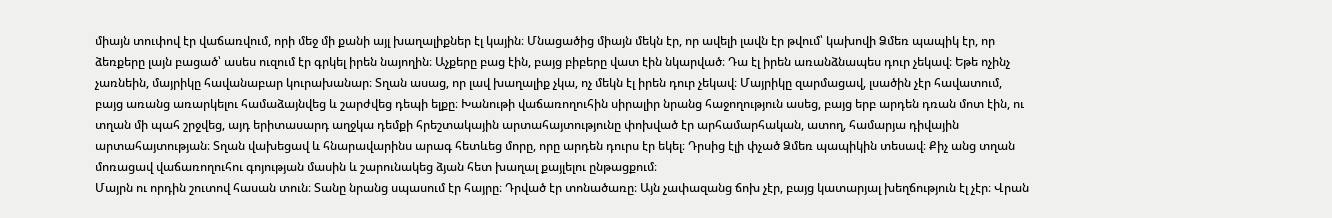միայն տուփով էր վաճառվում, որի մեջ մի քանի այլ խաղալիքներ էլ կային։ Մնացածից միայն մեկն էր, որ ավելի լավն էր թվում՝ կախովի Ձմեռ պապիկ էր, որ ձեռքերը լայն բացած՝ ասես ուզում էր գրկել իրեն նայողին։ Աչքերը բաց էին, բայց բիբերը վատ էին նկարված։ Դա էլ իրեն առանձնապես դուր չեկավ։ Եթե ոչինչ չառնեին, մայրիկը հավանաբար կուրախանար։ Տղան ասաց, որ լավ խաղալիք չկա, ոչ մեկն էլ իրեն դուր չեկավ։ Մայրիկը զարմացավ, լսածին չէր հավատում, բայց առանց առարկելու համաձայնվեց և շարժվեց դեպի ելքը։ Խանութի վաճառողուհին սիրալիր նրանց հաջողություն ասեց, բայց երբ արդեն դռան մոտ էին, ու տղան մի պահ շրջվեց, այդ երիտասարդ աղջկա դեմքի հրեշտակային արտահայտությունը փոխված էր արհամարհական, ատող, համարյա դիվային արտահայտության։ Տղան վախեցավ և հնարավարինս արագ հետևեց մորը, որը արդեն դուրս էր եկել։ Դրսից էլի փչած Ձմեռ պապիկին տեսավ։ Քիչ անց տղան մոռացավ վաճառողուհու գոյության մասին և շարունակեց ձյան հետ խաղալ քայլելու ընթացքում։
Մայրն ու որդին շուտով հասան տուն։ Տանը նրանց սպասում էր հայրը։ Դրված էր տոնածառը։ Այն չափազանց ճոխ չէր, բայց կատարյալ խեղճություն էլ չէր։ Վրան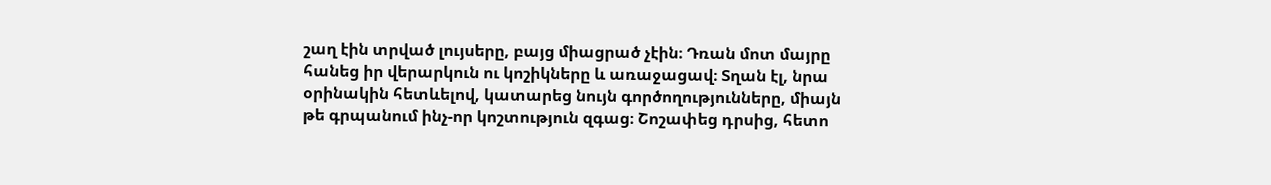շաղ էին տրված լույսերը, բայց միացրած չէին։ Դռան մոտ մայրը հանեց իր վերարկուն ու կոշիկները և առաջացավ։ Տղան էլ, նրա օրինակին հետևելով, կատարեց նույն գործողությունները, միայն թե գրպանում ինչ-որ կոշտություն զգաց։ Շոշափեց դրսից, հետո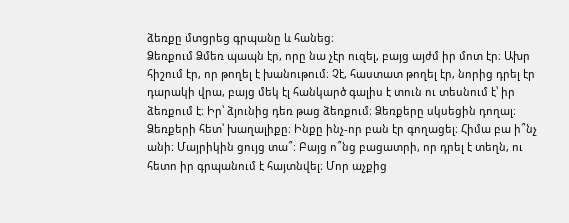ձեռքը մտցրեց գրպանը և հանեց։
Ձեռքում Ձմեռ պապն էր, որը նա չէր ուզել, բայց այժմ իր մոտ էր։ Ախր հիշում էր, որ թողել է խանութում։ Չէ, հաստատ թողել էր, նորից դրել էր դարակի վրա, բայց մեկ էլ հանկարծ գալիս է տուն ու տեսնում է՝ իր ձեռքում է։ Իր՝ ձյունից դեռ թաց ձեռքում։ Ձեռքերը սկսեցին դողալ։ Ձեռքերի հետ՝ խաղալիքը։ Ինքը ինչ-որ բան էր գողացել։ Հիմա բա ի՞նչ անի։ Մայրիկին ցույց տա՞։ Բայց ո՞նց բացատրի, որ դրել է տեղն, ու հետո իր գրպանում է հայտնվել։ Մոր աչքից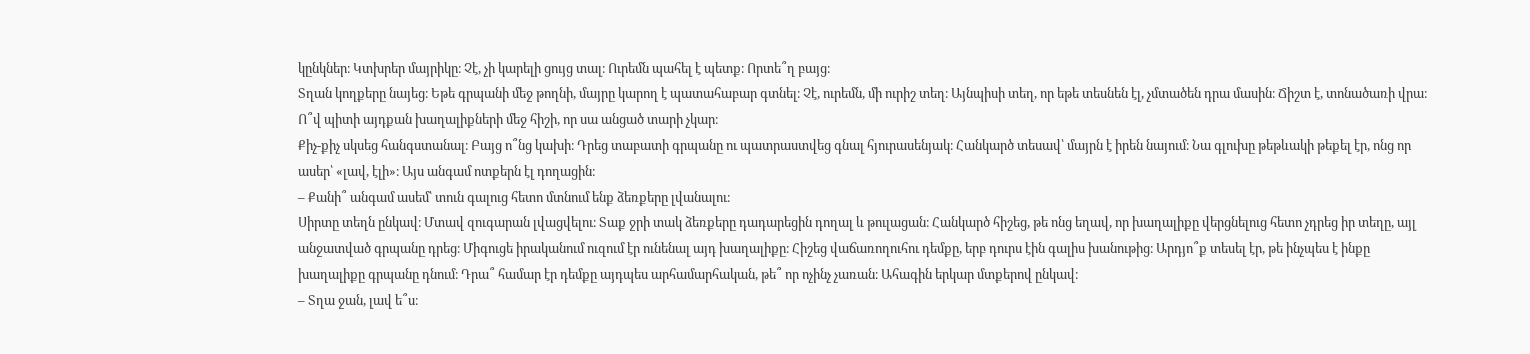կընկներ։ Կտխրեր մայրիկը։ Չէ, չի կարելի ցույց տալ։ Ուրեմն պահել է պետք։ Որտե՞ղ բայց։
Տղան կողքերը նայեց։ Եթե գրպանի մեջ թողնի, մայրը կարող է պատահաբար գտնել։ Չէ, ուրեմն, մի ուրիշ տեղ։ Այնպիսի տեղ, որ եթե տեսնեն էլ, չմտածեն դրա մասին։ Ճիշտ է, տոնածառի վրա։ Ո՞վ պիտի այդքան խաղալիքների մեջ հիշի, որ սա անցած տարի չկար։
Քիչ-քիչ սկսեց հանգստանալ։ Բայց ո՞նց կախի։ Դրեց տաբատի գրպանը ու պատրաստվեց գնալ հյուրասենյակ։ Հանկարծ տեսավ՝ մայրն է իրեն նայում։ Նա գլուխը թեթևակի թեքել էր, ոնց որ ասեր՝ «լավ, էլի»։ Այս անգամ ոտքերն էլ դողացին։
– Քանի՞ անգամ ասեմ՝ տուն գալուց հետո մտնում ենք ձեռքերը լվանալու։
Սիրտը տեղն ընկավ։ Մտավ զուգարան լվացվելու։ Տաք ջրի տակ ձեռքերը դադարեցին դողալ և թուլացան։ Հանկարծ հիշեց, թե ոնց եղավ, որ խաղալիքը վերցնելուց հետո չդրեց իր տեղը, այլ անջատված գրպանը դրեց։ Միգուցե իրականում ուզում էր ունենալ այդ խաղալիքը։ Հիշեց վաճառողուհու դեմքը, երբ դուրս էին գալիս խանութից։ Արդյո՞ք տեսել էր, թե ինչպես է ինքը խաղալիքը գրպանը դնում։ Դրա՞ համար էր դեմքը այդպես արհամարհական, թե՞ որ ոչինչ չառան։ Ահագին երկար մտքերով ընկավ։
– Տղա ջան, լավ ե՞ս։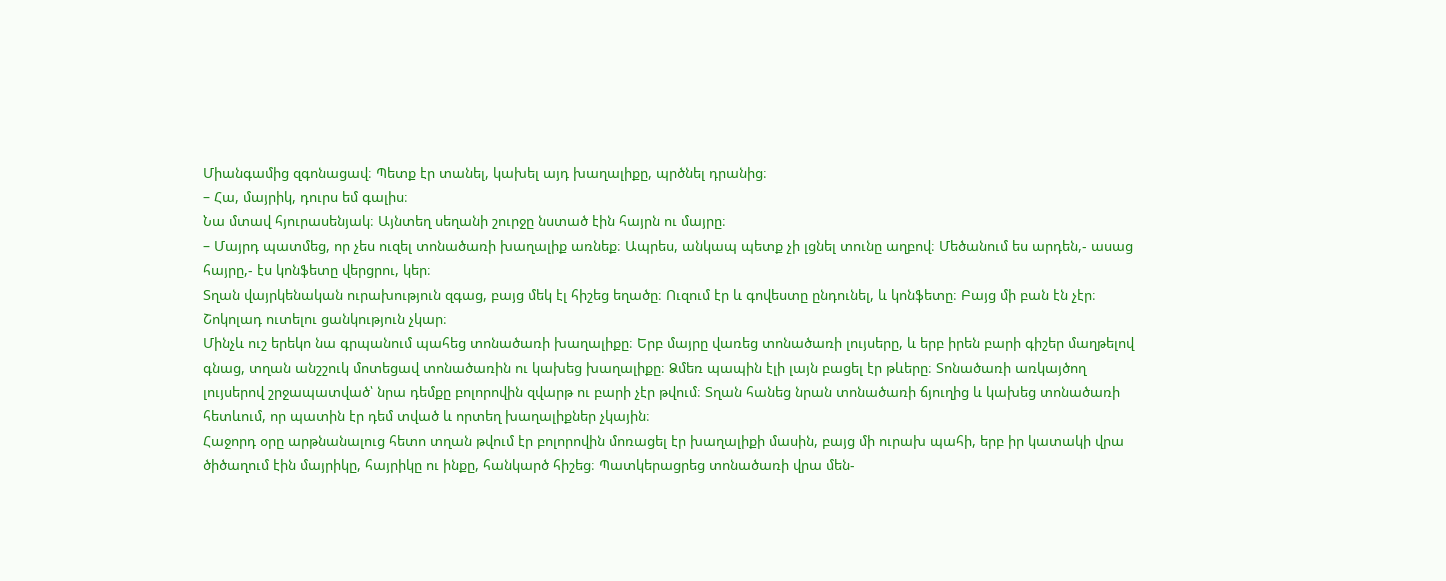Միանգամից զգոնացավ։ Պետք էր տանել, կախել այդ խաղալիքը, պրծնել դրանից։
– Հա, մայրիկ, դուրս եմ գալիս։
Նա մտավ հյուրասենյակ։ Այնտեղ սեղանի շուրջը նստած էին հայրն ու մայրը։
– Մայրդ պատմեց, որ չես ուզել տոնածառի խաղալիք առնեք։ Ապրես, անկապ պետք չի լցնել տունը աղբով։ Մեծանում ես արդեն,- ասաց հայրը,- էս կոնֆետը վերցրու, կեր։
Տղան վայրկենական ուրախություն զգաց, բայց մեկ էլ հիշեց եղածը։ Ուզում էր և գովեստը ընդունել, և կոնֆետը։ Բայց մի բան էն չէր։ Շոկոլադ ուտելու ցանկություն չկար։
Մինչև ուշ երեկո նա գրպանում պահեց տոնածառի խաղալիքը։ Երբ մայրը վառեց տոնածառի լույսերը, և երբ իրեն բարի գիշեր մաղթելով գնաց, տղան անշշուկ մոտեցավ տոնածառին ու կախեց խաղալիքը։ Ձմեռ պապին էլի լայն բացել էր թևերը։ Տոնածառի առկայծող լույսերով շրջապատված՝ նրա դեմքը բոլորովին զվարթ ու բարի չէր թվում։ Տղան հանեց նրան տոնածառի ճյուղից և կախեց տոնածառի հետևում, որ պատին էր դեմ տված և որտեղ խաղալիքներ չկային։
Հաջորդ օրը արթնանալուց հետո տղան թվում էր բոլորովին մոռացել էր խաղալիքի մասին, բայց մի ուրախ պահի, երբ իր կատակի վրա ծիծաղում էին մայրիկը, հայրիկը ու ինքը, հանկարծ հիշեց։ Պատկերացրեց տոնածառի վրա մեն-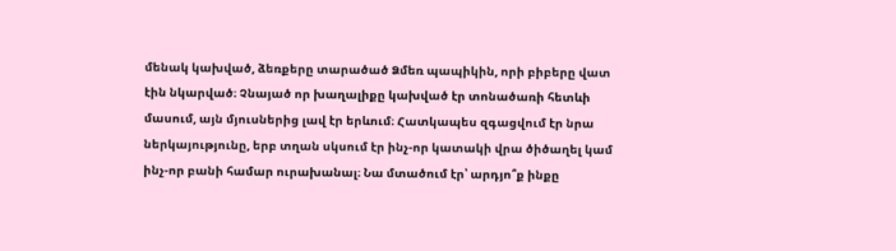մենակ կախված, ձեռքերը տարածած Ձմեռ պապիկին, որի բիբերը վատ էին նկարված։ Չնայած որ խաղալիքը կախված էր տոնածառի հետևի մասում, այն մյուսներից լավ էր երևում։ Հատկապես զգացվում էր նրա ներկայությունը, երբ տղան սկսում էր ինչ-որ կատակի վրա ծիծաղել կամ ինչ-որ բանի համար ուրախանալ։ Նա մտածում էր՝ արդյո՞ք ինքը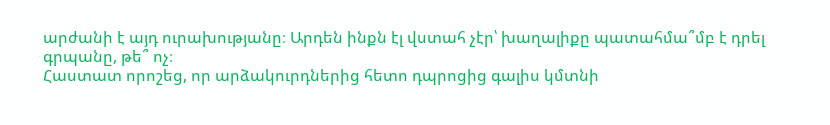արժանի է այդ ուրախությանը։ Արդեն ինքն էլ վստահ չէր՝ խաղալիքը պատահմա՞մբ է դրել գրպանը, թե՞ ոչ։
Հաստատ որոշեց, որ արձակուրդներից հետո դպրոցից գալիս կմտնի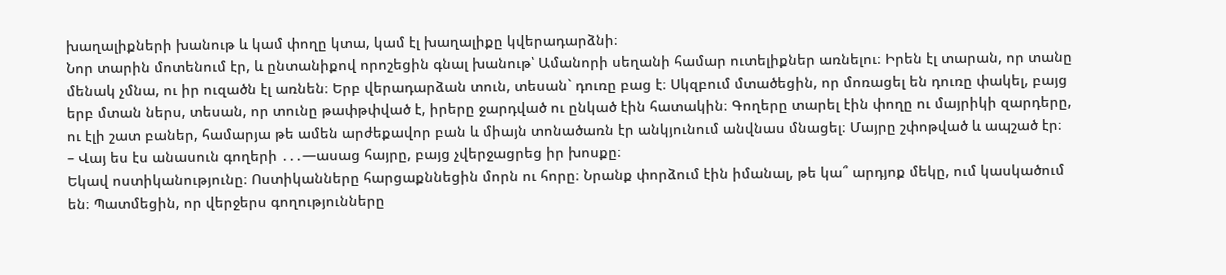խաղալիքների խանութ և կամ փողը կտա, կամ էլ խաղալիքը կվերադարձնի։
Նոր տարին մոտենում էր, և ընտանիքով որոշեցին գնալ խանութ՝ Ամանորի սեղանի համար ուտելիքներ առնելու։ Իրեն էլ տարան, որ տանը մենակ չմնա, ու իր ուզածն էլ առնեն։ Երբ վերադարձան տուն, տեսան` դուռը բաց է։ Սկզբում մտածեցին, որ մոռացել են դուռը փակել, բայց երբ մտան ներս, տեսան, որ տունը թափթփված է, իրերը ջարդված ու ընկած էին հատակին։ Գողերը տարել էին փողը ու մայրիկի զարդերը, ու էլի շատ բաներ, համարյա թե ամեն արժեքավոր բան և միայն տոնածառն էր անկյունում անվնաս մնացել։ Մայրը շփոթված և ապշած էր։
– Վայ ես էս անասուն գողերի ․․․—ասաց հայրը, բայց չվերջացրեց իր խոսքը։
Եկավ ոստիկանությունը։ Ոստիկանները հարցաքննեցին մորն ու հորը։ Նրանք փորձում էին իմանալ, թե կա՞ արդյոք մեկը, ում կասկածում են։ Պատմեցին, որ վերջերս գողությունները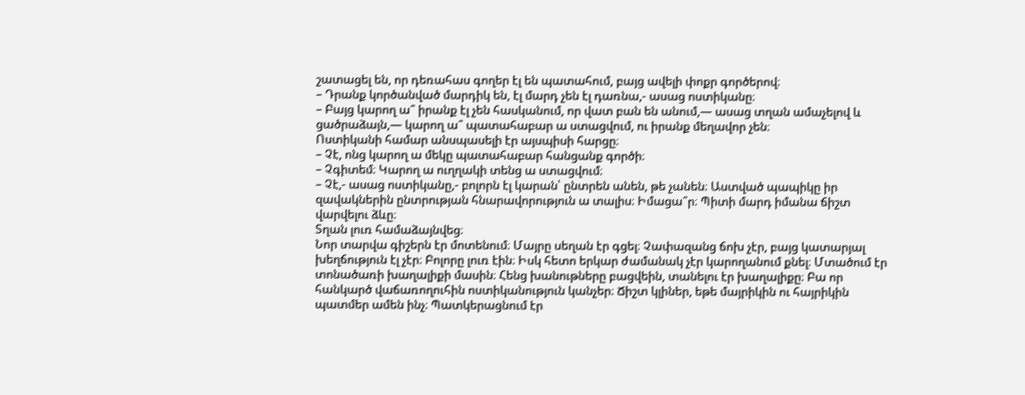շատացել են, որ դեռահաս գողեր էլ են պատահում, բայց ավելի փոքր գործերով։
– Դրանք կործանված մարդիկ են, էլ մարդ չեն էլ դառնա,- ասաց ոստիկանը։
– Բայց կարող ա՞ իրանք էլ չեն հասկանում, որ վատ բան են անում,— ասաց տղան ամաչելով և ցածրաձայն,— կարող ա՞ պատահաբար ա ստացվում, ու իրանք մեղավոր չեն։
Ոստիկանի համար անսպասելի էր այսպիսի հարցը։
– Չէ, ոնց կարող ա մեկը պատահաբար հանցանք գործի։
– Չգիտեմ։ Կարող ա ուղղակի տենց ա ստացվում։
– Չէ,- ասաց ոստիկանը,- բոլորն էլ կարան՝ ընտրեն անեն, թե չանեն։ Աստված պապիկը իր զավակներին ընտրության հնարավորություն ա տալիս։ Իմացա՞ր։ Պիտի մարդ իմանա ճիշտ վարվելու ձևը։
Տղան լուռ համաձայնվեց։
Նոր տարվա գիշերն էր մոտենում։ Մայրը սեղան էր գցել։ Չափազանց ճոխ չէր, բայց կատարյալ խեղճություն էլ չէր։ Բոլորը լուռ էին։ Իսկ հետո երկար ժամանակ չէր կարողանում քնել։ Մտածում էր տոնածառի խաղալիքի մասին։ Հենց խանութները բացվեին, տանելու էր խաղալիքը։ Բա որ հանկարծ վաճառողուհին ոստիկանություն կանչեր։ Ճիշտ կլիներ, եթե մայրիկին ու հայրիկին պատմեր ամեն ինչ։ Պատկերացնում էր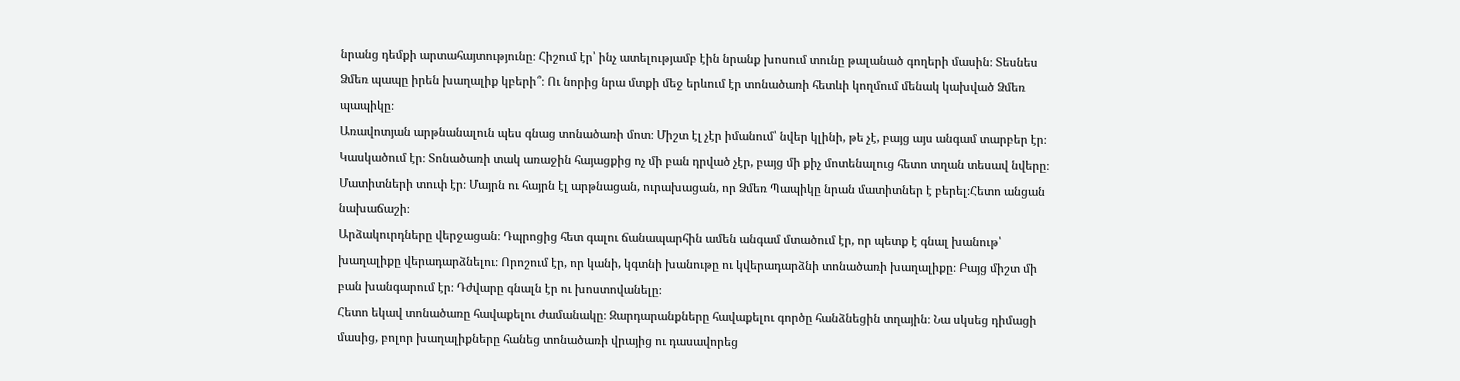նրանց դեմքի արտահայտությունը։ Հիշում էր՝ ինչ ատելությամբ էին նրանք խոսում տունը թալանած գողերի մասին։ Տեսնես Ձմեռ պապը իրեն խաղալիք կբերի՞։ Ու նորից նրա մտքի մեջ երևում էր տոնածառի հետևի կողմում մենակ կախված Ձմեռ պապիկը։
Առավոտյան արթնանալուն պես գնաց տոնածառի մոտ։ Միշտ էլ չէր իմանում՝ նվեր կլինի, թե չէ, բայց այս անգամ տարբեր էր։ Կասկածում էր։ Տոնածառի տակ առաջին հայացքից ոչ մի բան դրված չէր, բայց մի քիչ մոտենալուց հետո տղան տեսավ նվերը։ Մատիտների տուփ էր։ Մայրն ու հայրն էլ արթնացան, ուրախացան, որ Ձմեռ Պապիկը նրան մատիտներ է բերել։Հետո անցան նախաճաշի։
Արձակուրդները վերջացան։ Դպրոցից հետ գալու ճանապարհին ամեն անգամ մտածում էր, որ պետք է գնալ խանութ՝ խաղալիքը վերադարձնելու։ Որոշում էր, որ կանի, կգտնի խանութը ու կվերադարձնի տոնածառի խաղալիքը։ Բայց միշտ մի բան խանգարում էր։ Դժվարը գնալն էր ու խոստովանելը։
Հետո եկավ տոնածառը հավաքելու ժամանակը։ Զարդարանքները հավաքելու գործը հանձնեցին տղային։ Նա սկսեց դիմացի մասից, բոլոր խաղալիքները հանեց տոնածառի վրայից ու դասավորեց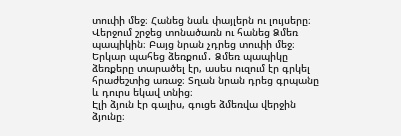տուփի մեջ։ Հանեց նաև փայլերն ու լույսերը։ Վերջում շրջեց տոնածառն ու հանեց Ձմեռ պապիկին։ Բայց նրան չդրեց տուփի մեջ։ Երկար պահեց ձեռքում․ Ձմեռ պապիկը ձեռքերը տարածել էր, ասես ուզում էր գրկել հրաժեշտից առաջ։ Տղան նրան դրեց գրպանը և դուրս եկավ տնից։
Էլի ձյուն էր գալիս, գուցե ձմեռվա վերջին ձյունը։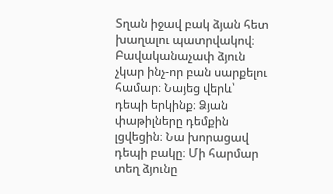Տղան իջավ բակ ձյան հետ խաղալու պատրվակով։ Բավականաչափ ձյուն չկար ինչ-որ բան սարքելու համար։ Նայեց վերև՝ դեպի երկինք։ Ձյան փաթիլները դեմքին լցվեցին։ Նա խորացավ դեպի բակը։ Մի հարմար տեղ ձյունը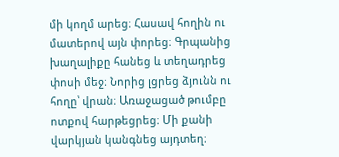մի կողմ արեց։ Հասավ հողին ու մատերով այն փորեց։ Գրպանից խաղալիքը հանեց և տեղադրեց փոսի մեջ։ Նորից լցրեց ձյունն ու հողը՝ վրան։ Առաջացած թումբը ոտքով հարթեցրեց։ Մի քանի վարկյան կանգնեց այդտեղ։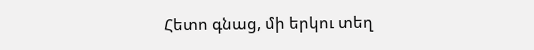Հետո գնաց, մի երկու տեղ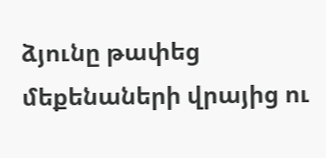ձյունը թափեց մեքենաների վրայից ու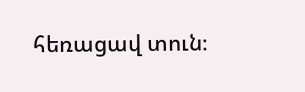հեռացավ տուն։